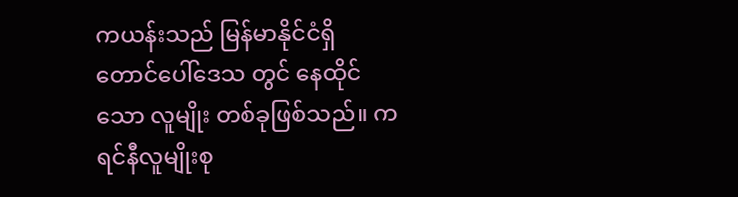ကယန်းသည် မြန်မာနိုင်ငံရှိ တောင်ပေါ်ဒေသ တွင် နေထိုင်သော လူမျိုး တစ်ခုဖြစ်သည်။ ကရင်နီလူမျိုးစု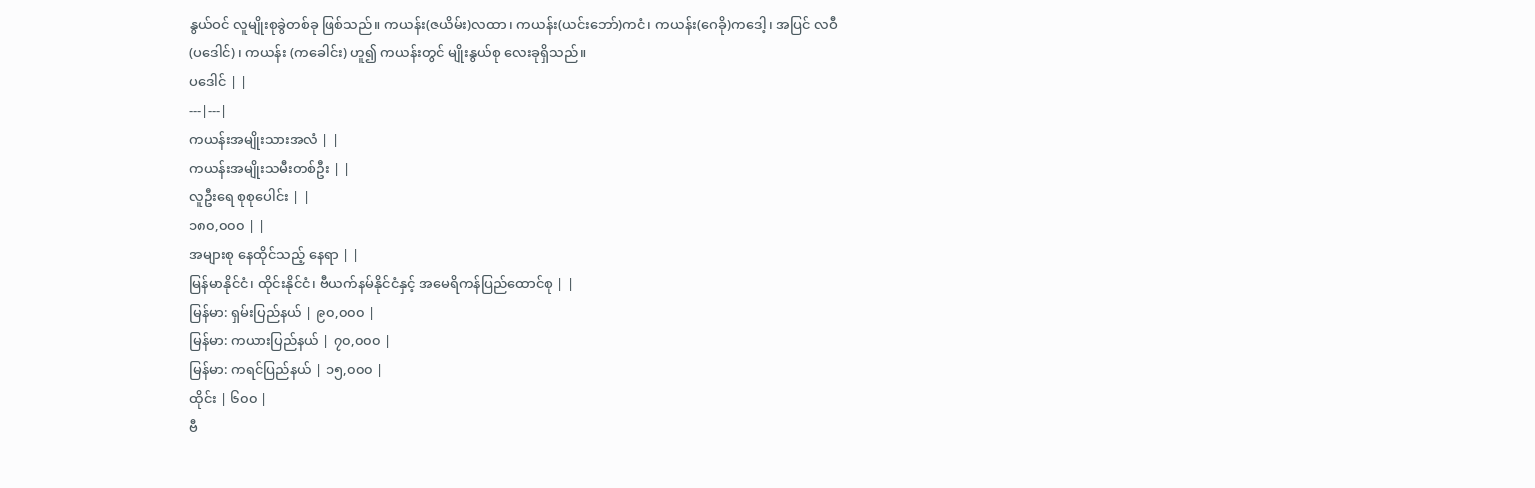နွယ်ဝင် လူမျိုးစုခွဲတစ်ခု ဖြစ်သည်။ ကယန်း(ဇယိမ်း)လထာ၊ ကယန်း(ယင်းဘော်)ကငံ၊ ကယန်း(ဂေခို)ကဒေါ့၊ အပြင် လဝီ (ပဒေါင်)၊ ကယန်း (ကခေါင်း) ဟူ၍ ကယန်းတွင် မျိုးနွယ်စု လေးခုရှိသည်။
ပဒေါင် | |
---|---|
ကယန်းအမျိုးသားအလံ | |
ကယန်းအမျိုးသမီးတစ်ဦး | |
လူဦးရေ စုစုပေါင်း | |
၁၈၀,၀၀၀ | |
အများစု နေထိုင်သည့် နေရာ | |
မြန်မာနိုင်ငံ၊ ထိုင်းနိုင်ငံ၊ ဗီယက်နမ်နိုင်ငံနှင့် အမေရိကန်ပြည်ထောင်စု | |
မြန်မာ: ရှမ်းပြည်နယ် | ၉၀,၀၀၀ |
မြန်မာ: ကယားပြည်နယ် | ၇၀,၀၀၀ |
မြန်မာ: ကရင်ပြည်နယ် | ၁၅,၀၀၀ |
ထိုင်း | ၆၀၀ |
ဗီ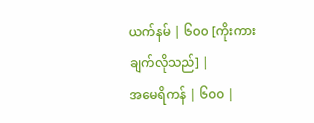ယက်နမ် | ၆၀၀ [ကိုးကားချက်လိုသည်] |
အမေရိကန် | ၆၀၀ |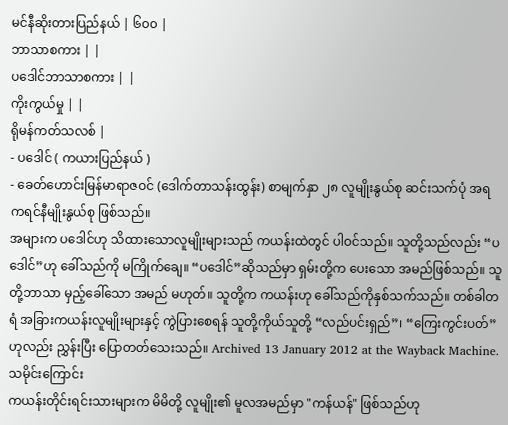မင်နီဆိုးတားပြည်နယ် | ၆၀၀ |
ဘာသာစကား | |
ပဒေါင်ဘာသာစကား | |
ကိုးကွယ်မှု | |
ရိုမန်ကတ်သလစ် |
- ပဒေါင် ( ကယားပြည်နယ် )
- ခေတ်ဟောင်းမြန်မာရာဇဝင် (ဒေါက်တာသန်းထွန်း) စာမျက်နှာ ၂၈ လူမျိုးနွယ်စု ဆင်းသက်ပုံ အရ ကရင်နီမျိုးနွယ်စု ဖြစ်သည်။
အများက ပဒေါင်ဟု သိထားသောလူမျိုးများသည် ကယန်းထဲတွင် ပါဝင်သည်။ သူတို့သည်လည်း “ပဒေါင်”ဟု ခေါ်သည်ကို မကြိုက်ချေ။ “ပဒေါင်”ဆိုသည်မှာ ရှမ်းတို့က ပေးသော အမည်ဖြစ်သည်။ သူတို့ဘာသာ မှည့်ခေါ်သော အမည် မဟုတ်။ သူတို့က ကယန်းဟု ခေါ်သည်ကိုနှစ်သက်သည်။ တစ်ခါတရံ အခြားကယန်းလူမျိုးများနှင့် ကွဲပြားစေရန် သူတို့ကိုယ်သူတို့ “လည်ပင်းရှည်”၊ “ကြေးကွင်းပတ်”ဟုလည်း ညွှန်းပြီး ပြောတတ်သေးသည်။ Archived 13 January 2012 at the Wayback Machine.
သမိုင်းကြောင်း
ကယန်းတိုင်းရင်းသားများက မိမိတို့ လူမျိုး၏ မူလအမည်မှာ "ကန်ယန်" ဖြစ်သည်ဟု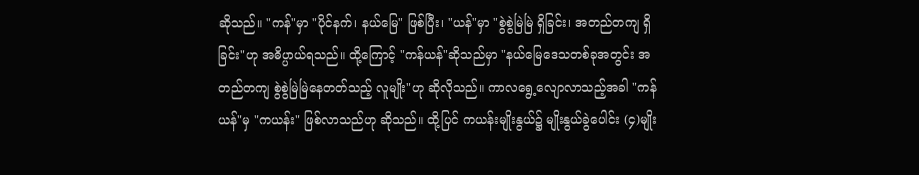ဆိုသည်။ "ကန်"မှာ "ပိုင်နက်၊ နယ်မြေ" ဖြစ်ပြီး၊ "ယန်"မှာ "စွဲစွဲမြဲမြဲ ရှိခြင်း၊ အတည်တကျ ရှိခြင်း"ဟု အဓိပ္ပာယ်ရသည်။ ထို့ကြောင့် "ကန်ယန်"ဆိုသည်မှာ "နယ်မြေဒေသတစ်ခုအတွင်း အတည်တကျ စွဲစွဲမြဲမြဲနေတတ်သည့် လူမျိုး"ဟု ဆိုလိုသည်။ ကာလရွေ့လျောလာသည့်အခါ "ကန်ယန်"မှ "ကယန်း" ဖြစ်လာသည်ဟု ဆိုသည်။ ထို့ပြင် ကယန်းမျိုးနွယ်၌ မျိုးနွယ်ခွဲပေါင်း (၄)မျိုး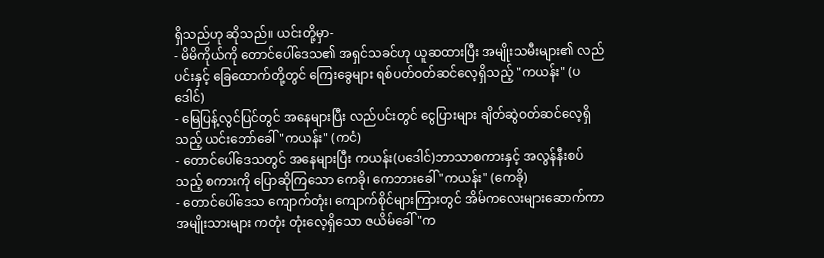ရှိသည်ဟု ဆိုသည်။ ယင်းတို့မှာ-
- မိမိကိုယ်ကို တောင်ပေါ်ဒေသ၏ အရှင်သခင်ဟု ယူဆထားပြီး အမျိုးသမီးများ၏ လည်ပင်းနှင့် ခြေထောက်တို့တွင် ကြေးခွေများ ရစ်ပတ်ဝတ်ဆင်လေ့ရှိသည့် "ကယန်း" (ပဒေါင်)
- မြေပြန့်လွင်ပြင်တွင် အနေများပြီး လည်ပင်းတွင် ငွေပြားများ ချိတ်ဆွဲဝတ်ဆင်လေ့ရှိသည့် ယင်းဘော်ခေါ် "ကယန်း" (ကငံ)
- တောင်ပေါ်ဒေသတွင် အနေများပြီး ကယန်း(ပဒေါင်)ဘာသာစကားနှင့် အလွန်နီးစပ်သည့် စကားကို ပြောဆိုကြသော ကေခို၊ ကေဘားခေါ် "ကယန်း" (ကေခို)
- တောင်ပေါ်ဒေသ ကျောက်တုံး၊ ကျောက်စိုင်များကြားတွင် အိမ်ကလေးများဆောက်ကာ အမျိုးသားများ ကတုံး တုံးလေ့ရှိသော ဇယိမ်ခေါ် "က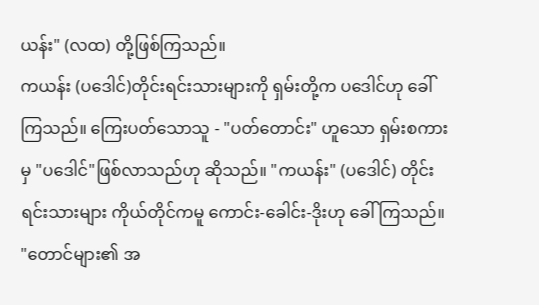ယန်း" (လထ) တို့ဖြစ်ကြသည်။
ကယန်း (ပဒေါင်)တိုင်းရင်းသားများကို ရှမ်းတို့က ပဒေါင်ဟု ခေါ်ကြသည်။ ကြေးပတ်သောသူ - "ပတ်တောင်း" ဟူသော ရှမ်းစကားမှ "ပဒေါင်"ဖြစ်လာသည်ဟု ဆိုသည်။ "ကယန်း" (ပဒေါင်) တိုင်းရင်းသားများ ကိုယ်တိုင်ကမူ ကောင်း-ခေါင်း-ဒိုးဟု ခေါ်ကြသည်။ "တောင်များ၏ အ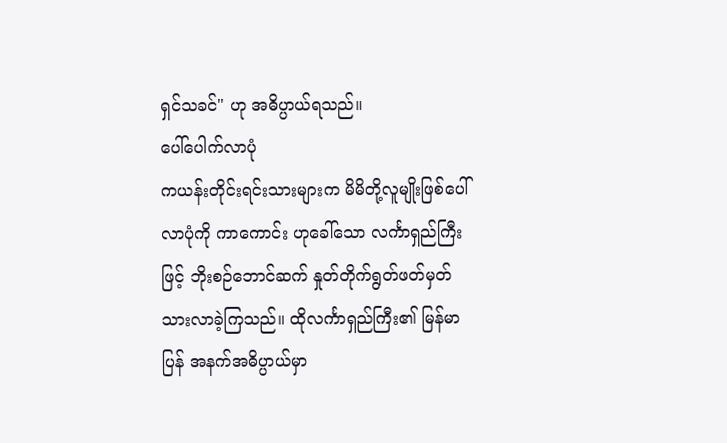ရှင်သခင်" ဟု အဓိပ္ပာယ်ရသည်။
ပေါ်ပေါက်လာပုံ
ကယန်းတိုင်းရင်းသားများက မိမိတို့လူမျိုးဖြစ်ပေါ်လာပုံကို ကာကောင်း ဟုခေါ်သော လင်္ကာရှည်ကြီးဖြင့် ဘိုးစဉ်ဘောင်ဆက် နှုတ်တိုက်ရွတ်ဖတ်မှတ်သားလာခဲ့ကြသည်။ ထိုလင်္ကာရှည်ကြီး၏ မြန်မာပြန် အနက်အဓိပ္ပာယ်မှာ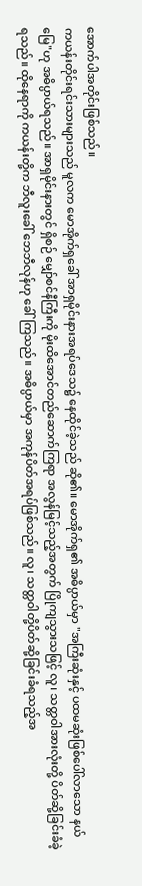အောက်ပါအတိုင်းဖြစ်သည်။
ကယန်းတိုင်းရင်းသားများသည် မူလက မောအိုက်ရှခေါ် အာရှမိုင်းနားအရပ်ဒေသ၌ နေထိုင်ခဲ့သည် ဆို၏။ မောအိုက်ရှ၏ အဓိပ္ပာယ်မှာ "အကြီးဆုံးနှင့် ပထမဆုံးဖြစ်ပေါ်လာသော နယ်မြေ"ဟု အဓိပ္ပာယ်ရသည်။ အာရှမိုင်းနားတွင် ရှိစဉ် မျှော်စင်နီကြီးကို မိုးထိအောင်တည်ဆောက်ကြရာ အလွန်မြင့်သည့်အတွက် ပြိုကျသွားသဖြင့် လူ၊ သတ္တဝါအားလုံးတို့ ပိတ်ဆို့ခြင်းခံခဲ့ရသည်။ ထိုနေရာကို ကယန်းတို့က ဘီလူးခေါ် ဘေဘီလုန်ဟု ခေါ်ကြသည်။ အဓိပ္ပာယ်မှာ အကုန်ပိတ်အရပ်ဖြစ်သည်။ လူ၊ သတ္တဝါတို့ပိတ်ဆို့ခြင်းခံရသည့်အ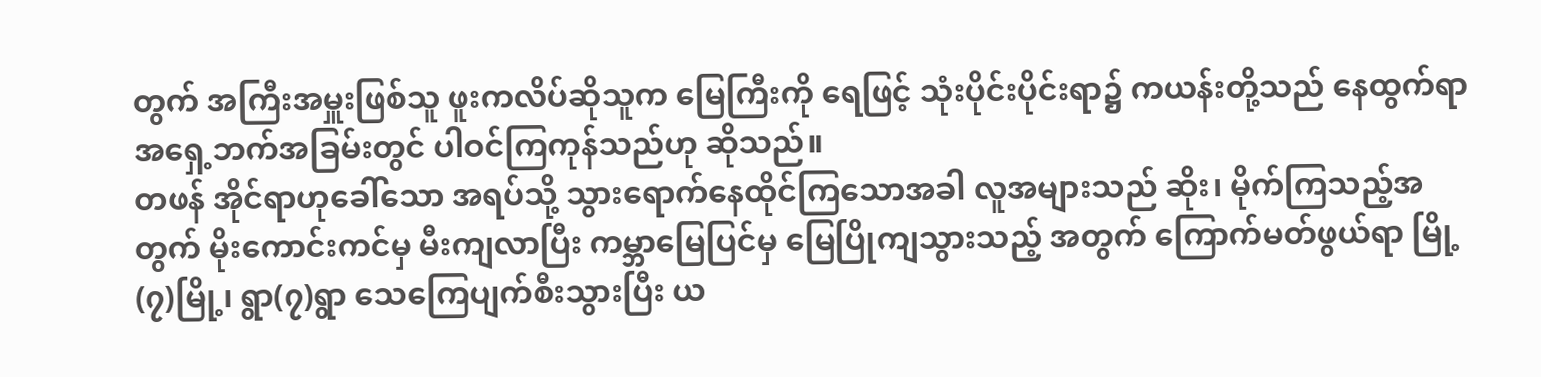တွက် အကြီးအမှူးဖြစ်သူ ဖူးကလိပ်ဆိုသူက မြေကြီးကို ရေဖြင့် သုံးပိုင်းပိုင်းရာ၌ ကယန်းတို့သည် နေထွက်ရာ အရှေ့ဘက်အခြမ်းတွင် ပါဝင်ကြကုန်သည်ဟု ဆိုသည်။
တဖန် အိုင်ရာဟုခေါ်သော အရပ်သို့ သွားရောက်နေထိုင်ကြသောအခါ လူအများသည် ဆိုး၊ မိုက်ကြသည့်အတွက် မိုးကောင်းကင်မှ မီးကျလာပြီး ကမ္ဘာမြေပြင်မှ မြေပြိုကျသွားသည့် အတွက် ကြောက်မတ်ဖွယ်ရာ မြို့(၇)မြို့၊ ရွာ(၇)ရွာ သေကြေပျက်စီးသွားပြီး ယ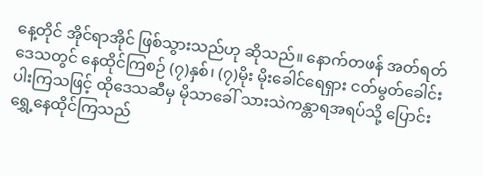နေ့တိုင် အိုင်ရာအိုင် ဖြစ်သွားသည်ဟု ဆိုသည်။ နောက်တဖန် အတ်ရတ်ဒေသတွင် နေထိုင်ကြစဉ် (၇)နှစ်၊ (၇)မိုး မိုးခေါင်ရေရှား ငတ်မွတ်ခေါင်းပါးကြသဖြင့် ထိုဒေသဆီမှ မိုသာခေါ် သားသဲကန္တာရအရပ်သို့ ပြောင်းရွှေ့နေထိုင်ကြသည်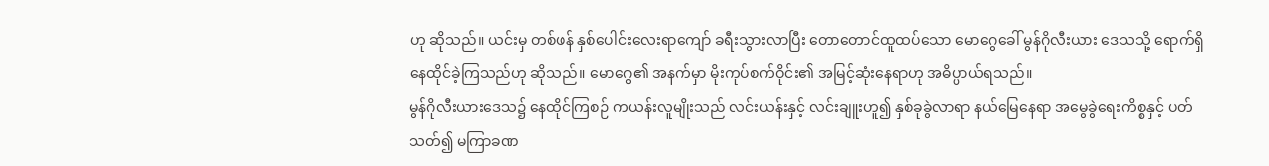ဟု ဆိုသည်။ ယင်းမှ တစ်ဖန် နှစ်ပေါင်းလေးရာကျော် ခရီးသွားလာပြီး တောတောင်ထူထပ်သော မောဂွေခေါ် မွန်ဂိုလီးယား ဒေသသို့ ရောက်ရှိနေထိုင်ခဲ့ကြသည်ဟု ဆိုသည်။ မောဂွေ၏ အနက်မှာ မိုးကုပ်စက်ဝိုင်း၏ အမြင့်ဆုံးနေရာဟု အဓိပ္ပာယ်ရသည်။
မွန်ဂိုလီးယားဒေသ၌ နေထိုင်ကြစဉ် ကယန်းလူမျိုးသည် လင်းယန်းနှင့် လင်းချူးဟူ၍ နှစ်ခုခွဲလာရာ နယ်မြေနေရာ အမွေခွဲရေးကိစ္စနှင့် ပတ်သတ်၍ မကြာခဏ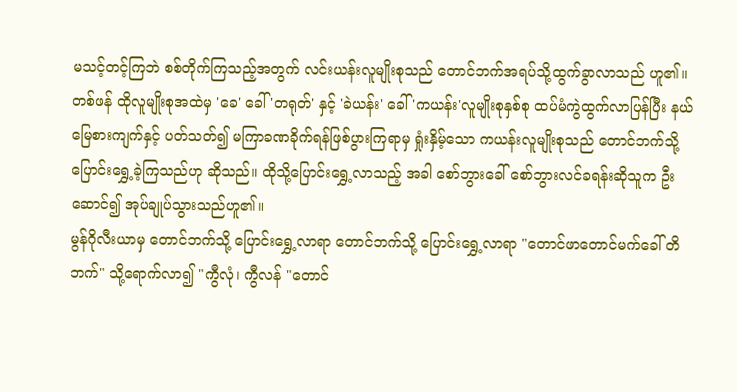မသင့်တင့်ကြဘဲ စစ်တိုက်ကြသည့်အတွက် လင်းယန်းလူမျိုးစုသည် တောင်ဘက်အရပ်သို့ထွက်ခွာလာသည် ဟူ၏။ တစ်ဖန် ထိုလူမျိုးစုအထဲမှ 'ခေ' ခေါ် 'တရုတ်' နှင့် 'ခဲယန်း' ခေါ် 'ကယန်း'လူမျိုးစုနှစ်စု ထပ်မံကွဲထွက်လာပြန်ပြီး နယ်မြေစားကျက်နှင့် ပတ်သတ်၍ မကြာခဏခိုက်ရန်ဖြစ်ပွားကြရာမှ ရှုံးနှိမ့်သော ကယန်းလူမျိုးစုသည် တောင်ဘက်သို့ ပြောင်းရွှေ့ခဲ့ကြသည်ဟု ဆိုသည်။ ထိုသို့ပြောင်းရွှေ့လာသည့် အခါ စော်ဘွားခေါ် စော်ဘွားလင်ခရန်းဆိုသူက ဦးဆောင်၍ အုပ်ချုပ်သွားသည်ဟူ၏။
မွန်ဂိုလီးယာမှ တောင်ဘက်သို့ ပြောင်းရွှေ့လာရာ တောင်ဘက်သို့ ပြောင်းရွှေ့လာရာ "တောင်ဖာတောင်မက်ခေါ် တိဘက်" သို့ရောက်လာ၍ "ကွီလုံ၊ ကွီလန် "တောင်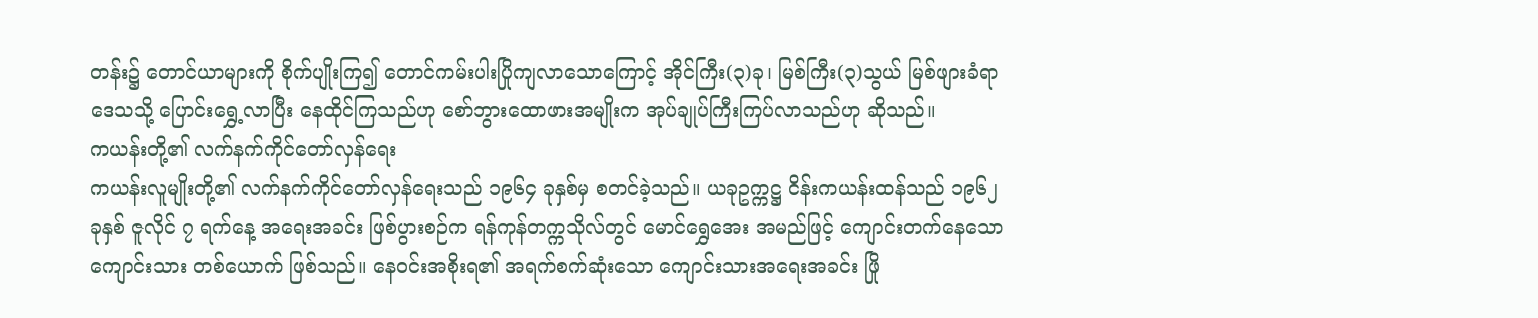တန်း၌ တောင်ယာများကို စိုက်ပျိုးကြ၍ တောင်ကမ်းပါးပြိုကျလာသောကြောင့် အိုင်ကြီး(၃)ခု၊ မြစ်ကြီး(၃)သွယ် မြစ်ဖျားခံရာဒေသသို့ ပြောင်းရွှေ့လာပြီး နေထိုင်ကြသည်ဟု စော်ဘွားထောဖားအမျိုးက အုပ်ချုပ်ကြီးကြပ်လာသည်ဟု ဆိုသည်။
ကယန်းတို့၏ လက်နက်ကိုင်တော်လှန်ရေး
ကယန်းလူမျိုးတို့၏ လက်နက်ကိုင်တော်လှန်ရေးသည် ၁၉၆၄ ခုနှစ်မှ စတင်ခဲ့သည်။ ယခုဥက္ကဋ္ဌ ငိန်းကယန်းထန်သည် ၁၉၆၂ ခုနှစ် ဇူလိုင် ၇ ရက်နေ့ အရေးအခင်း ဖြစ်ပွားစဉ်က ရန်ကုန်တက္ကသိုလ်တွင် မောင်ရွှေအေး အမည်ဖြင့် ကျောင်းတက်နေသော ကျောင်းသား တစ်ယောက် ဖြစ်သည်။ နေဝင်းအစိုးရ၏ အရက်စက်ဆုံးသော ကျောင်းသားအရေးအခင်း ဖြို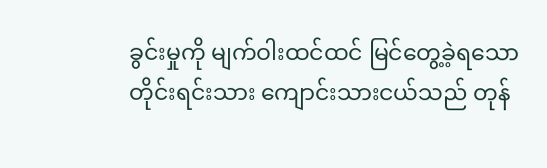ခွင်းမှုကို မျက်ဝါးထင်ထင် မြင်တွေ့ခဲ့ရသော တိုင်းရင်းသား ကျောင်းသားငယ်သည် တုန်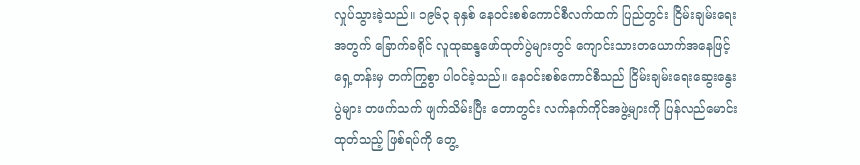လှုပ်သွားခဲ့သည်။ ၁၉၆၃ ခုနှစ် နေဝင်းစစ်ကောင်စီလက်ထက် ပြည်တွင်း ငြိမ်းချမ်းရေး အတွက် ခြောက်ခရိုင် လူထုဆန္ဒဖော်ထုတ်ပွဲများတွင် ကျောင်းသားတယောက်အနေဖြင့် ရှေ့တန်းမှ တက်ကြွစွာ ပါဝင်ခဲ့သည်။ နေဝင်းစစ်ကောင်စီသည် ငြိမ်းချမ်းရေးဆွေးနွေးပွဲများ တဖက်သက် ဖျက်သိမ်းပြီး တောတွင်း လက်နက်ကိုင်အဖွဲ့များကို ပြန်လည်မောင်းထုတ်သည့် ဖြစ်ရပ်ကို တွေ့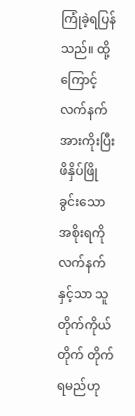ကြုံခဲ့ရပြန်သည်။ ထို့ကြောင့် လက်နက် အားကိုးပြီး ဖိနှိပ်ဖြိုခွင်းသော အစိုးရကို လက်နက်နှင့်သာ သူတိုက်ကိုယ်တိုက် တိုက်ရမည်ဟု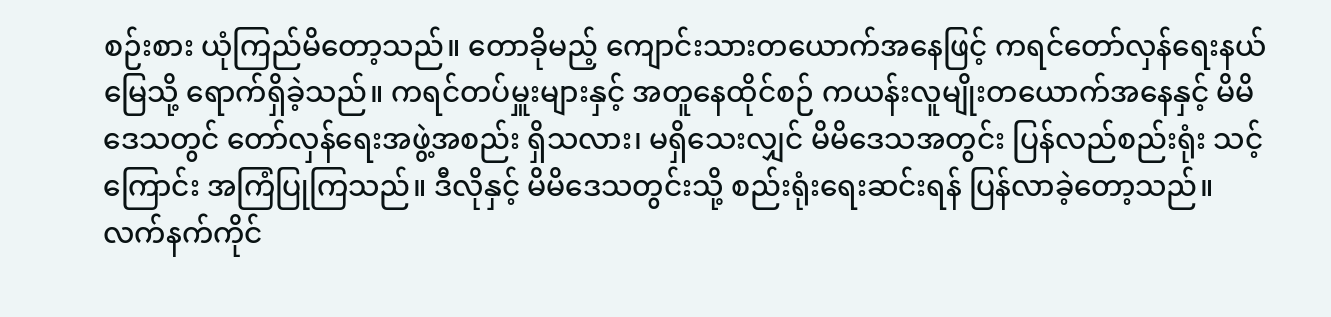စဉ်းစား ယုံကြည်မိတော့သည်။ တောခိုမည့် ကျောင်းသားတယောက်အနေဖြင့် ကရင်တော်လှန်ရေးနယ်မြေသို့ ရောက်ရှိခဲ့သည်။ ကရင်တပ်မှူးများနှင့် အတူနေထိုင်စဉ် ကယန်းလူမျိုးတယောက်အနေနှင့် မိမိဒေသတွင် တော်လှန်ရေးအဖွဲ့အစည်း ရှိသလား၊ မရှိသေးလျှင် မိမိဒေသအတွင်း ပြန်လည်စည်းရုံး သင့်ကြောင်း အကြံပြုကြသည်။ ဒီလိုနှင့် မိမိဒေသတွင်းသို့ စည်းရုံးရေးဆင်းရန် ပြန်လာခဲ့တော့သည်။
လက်နက်ကိုင်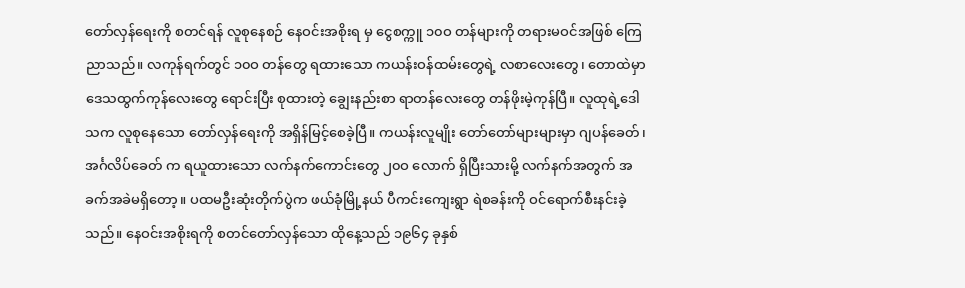တော်လှန်ရေးကို စတင်ရန် လူစုနေစဉ် နေဝင်းအစိုးရ မှ ငွေစက္ကူ ၁၀ဝ တန်များကို တရားမဝင်အဖြစ် ကြေညာသည်။ လကုန်ရက်တွင် ၁၀ဝ တန်တွေ ရထားသော ကယန်းဝန်ထမ်းတွေရဲ့ လစာလေးတွေ၊ တောထဲမှာ ဒေသထွက်ကုန်လေးတွေ ရောင်းပြီး စုထားတဲ့ ချွေးနည်းစာ ရာတန်လေးတွေ တန်ဖိုးမဲ့ကုန်ပြီ။ လူထုရဲ့ဒေါသက လူစုနေသော တော်လှန်ရေးကို အရှိန်မြင့်စေခဲ့ပြီ။ ကယန်းလူမျိုး တော်တော်များများမှာ ဂျပန်ခေတ်၊ အင်္ဂလိပ်ခေတ် က ရယူထားသော လက်နက်ကောင်းတွေ ၂၀ဝ လောက် ရှိပြီးသားမို့ လက်နက်အတွက် အခက်အခဲမရှိတော့။ ပထမဦးဆုံးတိုက်ပွဲက ဖယ်ခုံမြို့နယ် ပီကင်းကျေးရွာ ရဲစခန်းကို ဝင်ရောက်စီးနင်းခဲ့သည်။ နေဝင်းအစိုးရကို စတင်တော်လှန်သော ထိုနေ့သည် ၁၉၆၄ ခုနှစ်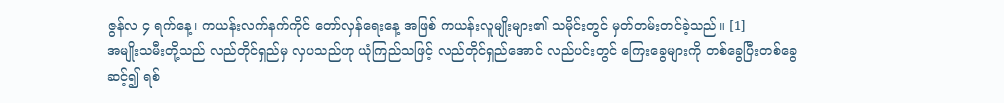ဇွန်လ ၄ ရက်နေ့၊ ကယန်းလက်နက်ကိုင် တော်လှန်ရေးနေ့ အဖြစ် ကယန်းလူမျိုးများ၏ သမိုင်းတွင် မှတ်တမ်းတင်ခဲ့သည်။ [1]
အမျိုးသမီးတို့သည် လည်တိုင်ရှည်မှ လှပသည်ဟု ယုံကြည်သဖြင့် လည်တိုင်ရှည်အောင် လည်ပင်းတွင် ကြေးခွေများကို တစ်ခွေပြီးတစ်ခွေဆင့်၍ ရစ်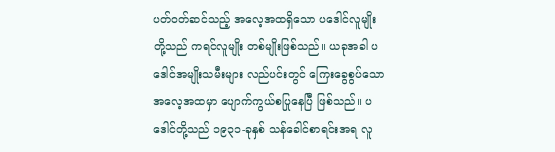ပတ်ဝတ်ဆင်သည့် အလေ့အထရှိသော ပဒေါင်လူမျိုးတို့သည် ကရင်လူမျိုး တစ်မျိုးဖြစ်သည်။ ယခုအခါ ပဒေါင်အမျိုးသမီးများ လည်ပင်းတွင် ကြေးခွေစွပ်သော အလေ့အထမှာ ပျောက်ကွယ်စပြုနေပြီ ဖြစ်သည်။ ပဒေါင်တို့သည် ၁၉၃၁-ခုနှစ် သန်ခေါင်စာရင်းအရ လူ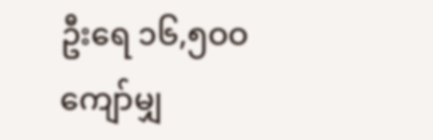ဦးရေ ၁၆,၅ဝဝ ကျော်မျှ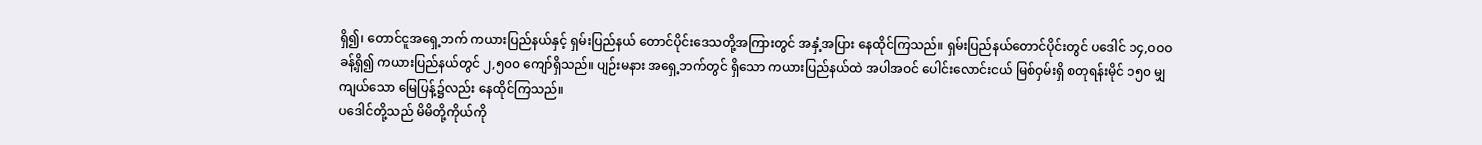ရှိ၍၊ တောင်ငူအရှေ့ဘက် ကယားပြည်နယ်နှင့် ရှမ်းပြည်နယ် တောင်ပိုင်းဒေသတို့အကြားတွင် အနှံ့အပြား နေထိုင်ကြသည်။ ရှမ်းပြည်နယ်တောင်ပိုင်းတွင် ပဒေါင် ၁၄,ဝဝဝ ခန့်ရှိ၍ ကယားပြည်နယ်တွင် ၂,၅၀၀ ကျော်ရှိသည်။ ပျဉ်းမနား အရှေ့ဘက်တွင် ရှိသော ကယားပြည်နယ်ထဲ အပါအဝင် ပေါင်းလောင်းငယ် မြစ်ဝှမ်းရှိ စတုရန်းမိုင် ၁၅၀ မျှ ကျယ်သော မြေပြန့်၌လည်း နေထိုင်ကြသည်။
ပဒေါင်တို့သည် မိမိတို့ကိုယ်ကို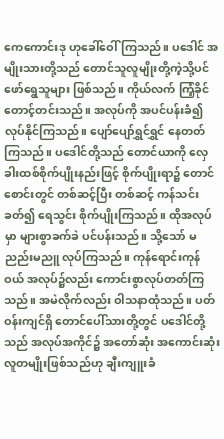ကေကောင်းဒု ဟုခေါ်ဝေါ်ကြသည်။ ပဒေါင် အမျိုးသားတို့သည် တောင်သူလူမျိုးတို့ကဲ့သို့ပင် ဖော်ရွေသူများ ဖြစ်သည်။ ကိုယ်လက် ကြံ့ခိုင်တောင့်တင်းသည်။ အလုပ်ကို အပင်ပန်းခံ၍ လုပ်နိုင်ကြသည်။ ပျော်ပျော်ရွှင်ရွှင် နေတတ်ကြသည်။ ပဒေါင်တို့သည် တောင်ယာကို လှေခါးထစ်စိုက်ပျိုးနည်းဖြင့် စိုက်ပျိုးရာ၌ တောင်စောင်းတွင် တစ်ဆင့်ပြီး တစ်ဆင့် ကန်သင်းခတ်၍ ရေသွင်း စိုက်ပျိုးကြသည်။ ထိုအလုပ်မှာ များစွာခက်ခဲ ပင်ပန်းသည်။ သို့သော် မညည်းမညူ လုပ်ကြသည်။ ကုန်ရောင်းကုန်ဝယ် အလုပ်၌လည်း ကောင်းစွာလုပ်တတ်ကြသည်။ အမဲလိုက်လည်း ဝါသနာထုံသည်။ ပတ်ဝန်းကျင်ရှိ တောင်ပေါ်သားတို့တွင် ပဒေါင်တို့သည် အလုပ်အကိုင်၌ အတော်ဆုံး အကောင်းဆုံး လူတမျိုးဖြစ်သည်ဟု ချီးကျူးခံ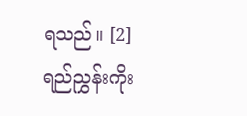ရသည်။ [2]
ရည်ညွှန်းကိုး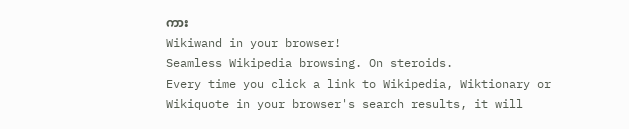ကား
Wikiwand in your browser!
Seamless Wikipedia browsing. On steroids.
Every time you click a link to Wikipedia, Wiktionary or Wikiquote in your browser's search results, it will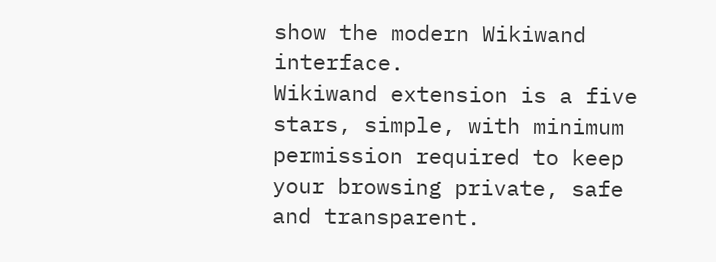show the modern Wikiwand interface.
Wikiwand extension is a five stars, simple, with minimum permission required to keep your browsing private, safe and transparent.